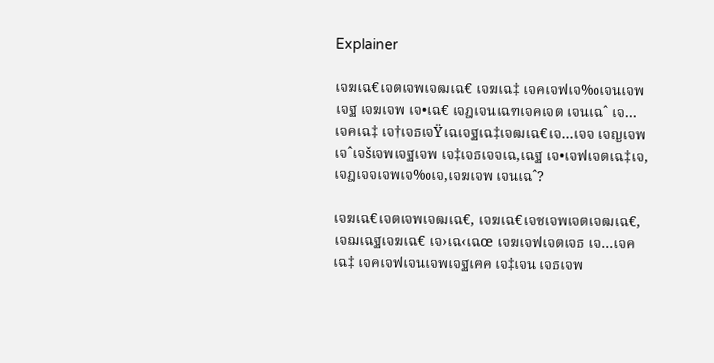Explainer

เจฆเฉ€เจตเจพเจฒเฉ€ เจฆเฉ‡ เจคเจฟเจ‰เจนเจพเจฐ เจฆเจพ เจ•เฉ€ เจฎเจนเฉฑเจคเจต เจนเฉˆ เจ…เจคเฉ‡ เจ†เจธเจŸเฉเจฐเฉ‡เจฒเฉ€เจ…เจจ เจญเจพเจˆเจšเจพเจฐเจพ เจ‡เจธเจจเฉ‚เฉฐ เจ•เจฟเจตเฉ‡เจ‚ เจฎเจจเจพเจ‰เจ‚เจฆเจพ เจนเฉˆ?

เจฆเฉ€เจตเจพเจฒเฉ€, เจฆเฉ€เจชเจพเจตเจฒเฉ€, เจฌเฉฐเจฆเฉ€ เจ›เฉ‹เฉœ เจฆเจฟเจตเจธ เจ…เจคเฉ‡ เจคเจฟเจนเจพเจฐเฅค เจ‡เจน เจธเจพ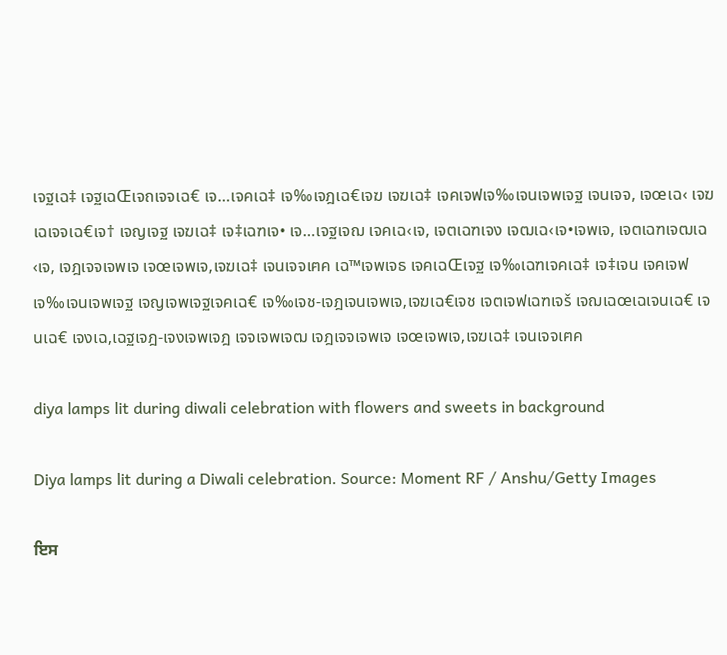เจฐเฉ‡ เจฐเฉŒเจถเจจเฉ€ เจ…เจคเฉ‡ เจ‰เจฎเฉ€เจฆ เจฆเฉ‡ เจคเจฟเจ‰เจนเจพเจฐ เจนเจจ, เจœเฉ‹ เจฆเฉเจจเฉ€เจ† เจญเจฐ เจฆเฉ‡ เจ‡เฉฑเจ• เจ…เจฐเจฌ เจคเฉ‹เจ‚ เจตเฉฑเจง เจฒเฉ‹เจ•เจพเจ‚ เจตเฉฑเจฒเฉ‹เจ‚ เจฎเจจเจพเจ เจœเจพเจ‚เจฆเฉ‡ เจนเจจเฅค เฉ™เจพเจธ เจคเฉŒเจฐ เจ‰เฉฑเจคเฉ‡ เจ‡เจน เจคเจฟเจ‰เจนเจพเจฐ เจญเจพเจฐเจคเฉ€ เจ‰เจช-เจฎเจนเจพเจ‚เจฆเฉ€เจช เจตเจฟเฉฑเจš เจฌเฉœเฉเจนเฉ€ เจนเฉ€ เจงเฉ‚เฉฐเจฎ-เจงเจพเจฎ เจจเจพเจฒ เจฎเจจเจพเจ เจœเจพเจ‚เจฆเฉ‡ เจนเจจเฅค

diya lamps lit during diwali celebration with flowers and sweets in background

Diya lamps lit during a Diwali celebration. Source: Moment RF / Anshu/Getty Images

ਇਸ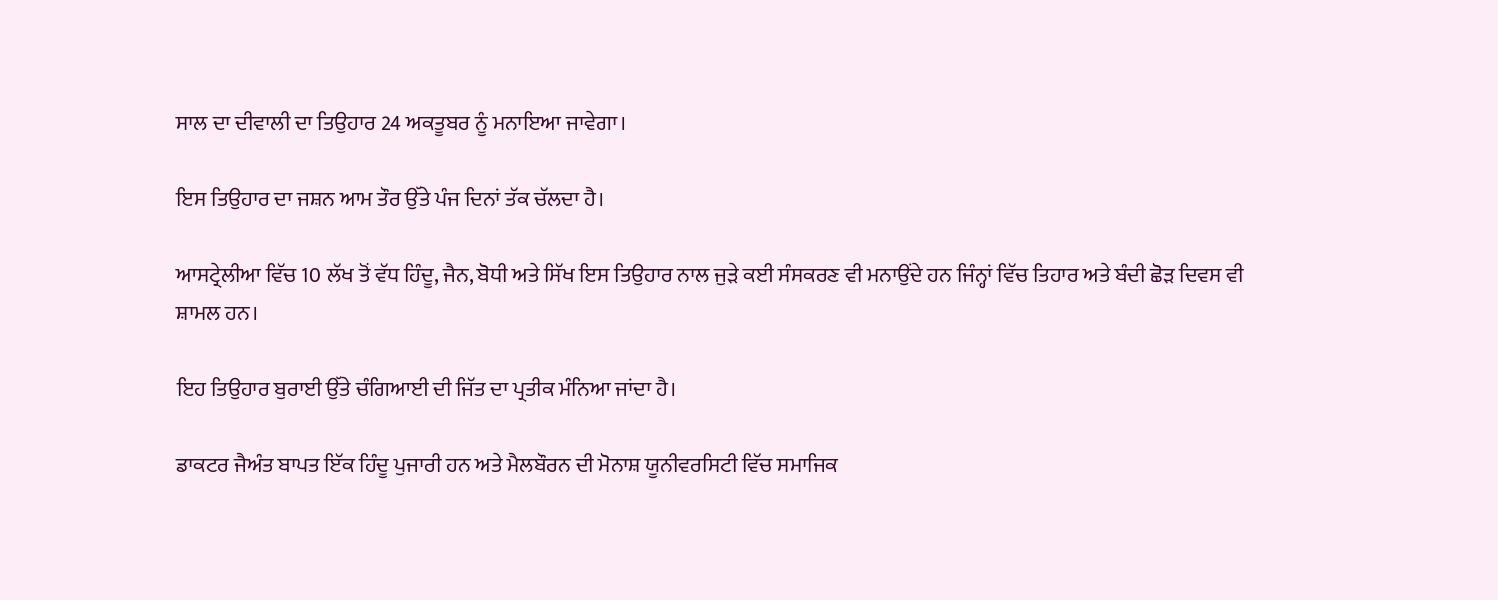ਸਾਲ ਦਾ ਦੀਵਾਲੀ ਦਾ ਤਿਉਹਾਰ 24 ਅਕਤੂਬਰ ਨੂੰ ਮਨਾਇਆ ਜਾਵੇਗਾ।

ਇਸ ਤਿਉਹਾਰ ਦਾ ਜਸ਼ਨ ਆਮ ਤੌਰ ਉੱਤੇ ਪੰਜ ਦਿਨਾਂ ਤੱਕ ਚੱਲਦਾ ਹੈ।

ਆਸਟ੍ਰੇਲੀਆ ਵਿੱਚ 10 ਲੱਖ ਤੋਂ ਵੱਧ ਹਿੰਦੂ, ਜੈਨ, ਬੋਧੀ ਅਤੇ ਸਿੱਖ ਇਸ ਤਿਉਹਾਰ ਨਾਲ ਜੁੜੇ ਕਈ ਸੰਸਕਰਣ ਵੀ ਮਨਾਉਂਦੇ ਹਨ ਜਿੰਨ੍ਹਾਂ ਵਿੱਚ ਤਿਹਾਰ ਅਤੇ ਬੰਦੀ ਛੋੜ ਦਿਵਸ ਵੀ ਸ਼ਾਮਲ ਹਨ।

ਇਹ ਤਿਉਹਾਰ ਬੁਰਾਈ ਉੱਤੇ ਚੰਗਿਆਈ ਦੀ ਜਿੱਤ ਦਾ ਪ੍ਰਤੀਕ ਮੰਨਿਆ ਜਾਂਦਾ ਹੈ।

ਡਾਕਟਰ ਜੈਅੰਤ ਬਾਪਤ ਇੱਕ ਹਿੰਦੂ ਪੁਜਾਰੀ ਹਨ ਅਤੇ ਮੈਲਬੌਰਨ ਦੀ ਮੋਨਾਸ਼ ਯੂਨੀਵਰਸਿਟੀ ਵਿੱਚ ਸਮਾਜਿਕ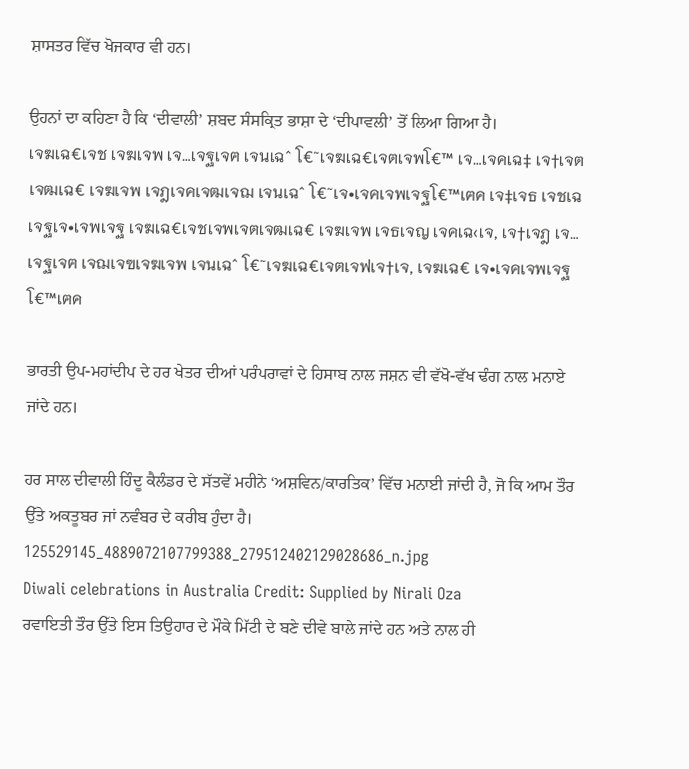ਸ਼ਾਸਤਰ ਵਿੱਚ ਖੋਜਕਾਰ ਵੀ ਹਨ।

ਉਹਨਾਂ ਦਾ ਕਹਿਣਾ ਹੈ ਕਿ ‘ਦੀਵਾਲੀ’ ਸ਼ਬਦ ਸੰਸਕ੍ਰਿਤ ਭਾਸ਼ਾ ਦੇ ‘ਦੀਪਾਵਲੀ’ ਤੋਂ ਲਿਆ ਗਿਆ ਹੈ।
เจฆเฉ€เจช เจฆเจพ เจ…เจฐเจฅ เจนเฉˆ โ€˜เจฆเฉ€เจตเจพโ€™ เจ…เจคเฉ‡ เจ†เจตเจฒเฉ€ เจฆเจพ เจฎเจคเจฒเจฌ เจนเฉˆ โ€˜เจ•เจคเจพเจฐโ€™เฅค เจ‡เจธ เจชเฉเจฐเจ•เจพเจฐ เจฆเฉ€เจชเจพเจตเจฒเฉ€ เจฆเจพ เจธเจญ เจคเฉ‹เจ‚ เจ†เจฎ เจ…เจฐเจฅ เจฌเจฃเจฆเจพ เจนเฉˆ โ€˜เจฆเฉ€เจตเจฟเจ†เจ‚ เจฆเฉ€ เจ•เจคเจพเจฐโ€™เฅค

ਭਾਰਤੀ ਉਪ-ਮਹਾਂਦੀਪ ਦੇ ਹਰ ਖੇਤਰ ਦੀਆਂ ਪਰੰਪਰਾਵਾਂ ਦੇ ਹਿਸਾਬ ਨਾਲ ਜਸ਼ਨ ਵੀ ਵੱਖੋ-ਵੱਖ ਢੰਗ ਨਾਲ ਮਨਾਏ ਜਾਂਦੇ ਹਨ।

ਹਰ ਸਾਲ ਦੀਵਾਲੀ ਹਿੰਦੂ ਕੈਲੰਡਰ ਦੇ ਸੱਤਵੇਂ ਮਹੀਨੇ ‘ਅਸ਼ਵਿਨ/ਕਾਰਤਿਕ’ ਵਿੱਚ ਮਨਾਈ ਜਾਂਦੀ ਹੈ, ਜੋ ਕਿ ਆਮ ਤੌਰ ਉੱਤੇ ਅਕਤੂਬਰ ਜਾਂ ਨਵੰਬਰ ਦੇ ਕਰੀਬ ਹੁੰਦਾ ਹੈ।
125529145_4889072107799388_279512402129028686_n.jpg
Diwali celebrations in Australia Credit: Supplied by Nirali Oza
ਰਵਾਇਤੀ ਤੌਰ ਉੱਤੇ ਇਸ ਤਿਉਹਾਰ ਦੇ ਮੌਕੇ ਮਿੱਟੀ ਦੇ ਬਣੇ ਦੀਵੇ ਬਾਲੇ ਜਾਂਦੇ ਹਨ ਅਤੇ ਨਾਲ ਹੀ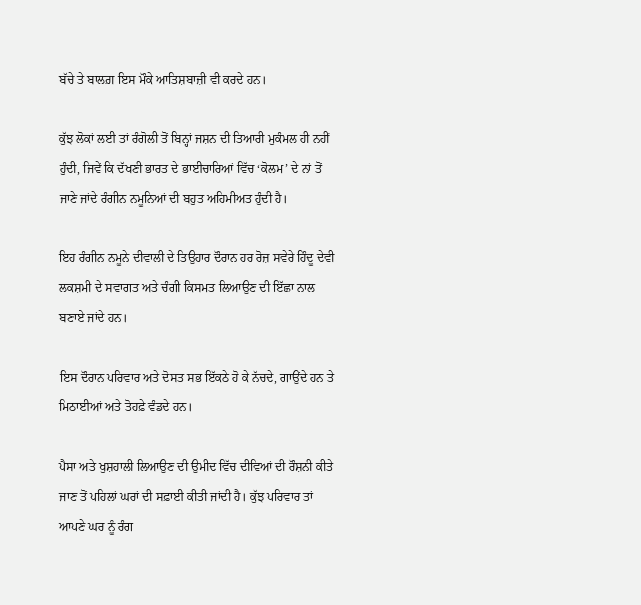ਬੱਚੇ ਤੇ ਬਾਲਗ਼ ਇਸ ਮੌਕੇ ਆਤਿਸ਼ਬਾਜ਼ੀ ਵੀ ਕਰਦੇ ਹਨ।

ਕੁੱਝ ਲੋਕਾਂ ਲਈ ਤਾਂ ਰੰਗੋਲੀ ਤੋਂ ਬਿਨ੍ਹਾਂ ਜਸ਼ਨ ਦੀ ਤਿਆਰੀ ਮੁਕੰਮਲ ਹੀ ਨਹੀਂ ਹੁੰਦੀ, ਜਿਵੇਂ ਕਿ ਦੱਖਣੀ ਭਾਰਤ ਦੇ ਭਾਈਚਾਰਿਆਂ ਵਿੱਚ ‘ਕੋਲਮ’ ਦੇ ਨਾਂ ਤੋਂ ਜਾਣੇ ਜਾਂਦੇ ਰੰਗੀਨ ਨਮੂਨਿਆਂ ਦੀ ਬਹੁਤ ਅਹਿਮੀਅਤ ਹੁੰਦੀ ਹੈ।

ਇਹ ਰੰਗੀਨ ਨਮੂਨੇ ਦੀਵਾਲੀ ਦੇ ਤਿਉਹਾਰ ਦੌਰਾਨ ਹਰ ਰੋਜ਼ ਸਵੇਰੇ ਹਿੰਦੂ ਦੇਵੀ ਲਕਸ਼ਮੀ ਦੇ ਸਵਾਗਤ ਅਤੇ ਚੰਗੀ ਕਿਸਮਤ ਲਿਆਉਣ ਦੀ ਇੱਛਾ ਨਾਲ ਬਣਾਏ ਜਾਂਦੇ ਹਨ।

ਇਸ ਦੌਰਾਨ ਪਰਿਵਾਰ ਅਤੇ ਦੋਸਤ ਸਭ ਇੱਕਠੇ ਹੋ ਕੇ ਨੱਚਦੇ, ਗਾਉਂਦੇ ਹਨ ਤੇ ਮਿਠਾਈਆਂ ਅਤੇ ਤੋਹਫ਼ੇ ਵੰਡਦੇ ਹਨ।

ਪੈਸਾ ਅਤੇ ਖੁਸ਼ਹਾਲੀ ਲਿਆਉਣ ਦੀ ਉਮੀਦ ਵਿੱਚ ਦੀਵਿਆਂ ਦੀ ਰੌਸ਼ਨੀ ਕੀਤੇ ਜਾਣ ਤੋਂ ਪਹਿਲਾਂ ਘਰਾਂ ਦੀ ਸਫ਼ਾਈ ਕੀਤੀ ਜਾਂਦੀ ਹੈ। ਕੁੱਝ ਪਰਿਵਾਰ ਤਾਂ ਆਪਣੇ ਘਰ ਨੂੰ ਰੰਗ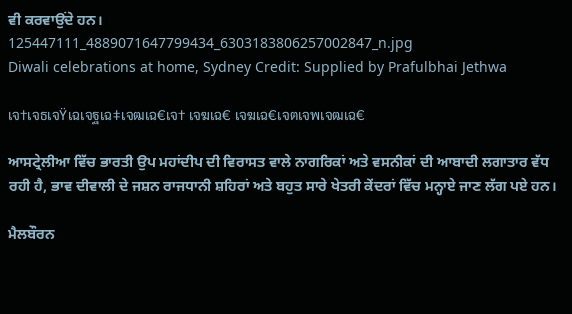ਵੀ ਕਰਵਾਉਂਦੇ ਹਨ।
125447111_4889071647799434_6303183806257002847_n.jpg
Diwali celebrations at home, Sydney Credit: Supplied by Prafulbhai Jethwa

เจ†เจธเจŸเฉเจฐเฉ‡เจฒเฉ€เจ† เจฆเฉ€ เจฆเฉ€เจตเจพเจฒเฉ€

ਆਸਟ੍ਰੇਲੀਆ ਵਿੱਚ ਭਾਰਤੀ ਉਪ ਮਹਾਂਦੀਪ ਦੀ ਵਿਰਾਸਤ ਵਾਲੇ ਨਾਗਰਿਕਾਂ ਅਤੇ ਵਸਨੀਕਾਂ ਦੀ ਆਬਾਦੀ ਲਗਾਤਾਰ ਵੱਧ ਰਹੀ ਹੈ, ਭਾਵ ਦੀਵਾਲੀ ਦੇ ਜਸ਼ਨ ਰਾਜਧਾਨੀ ਸ਼ਹਿਰਾਂ ਅਤੇ ਬਹੁਤ ਸਾਰੇ ਖੇਤਰੀ ਕੇਂਦਰਾਂ ਵਿੱਚ ਮਨ੍ਹਾਏ ਜਾਣ ਲੱਗ ਪਏ ਹਨ।

ਮੈਲਬੌਰਨ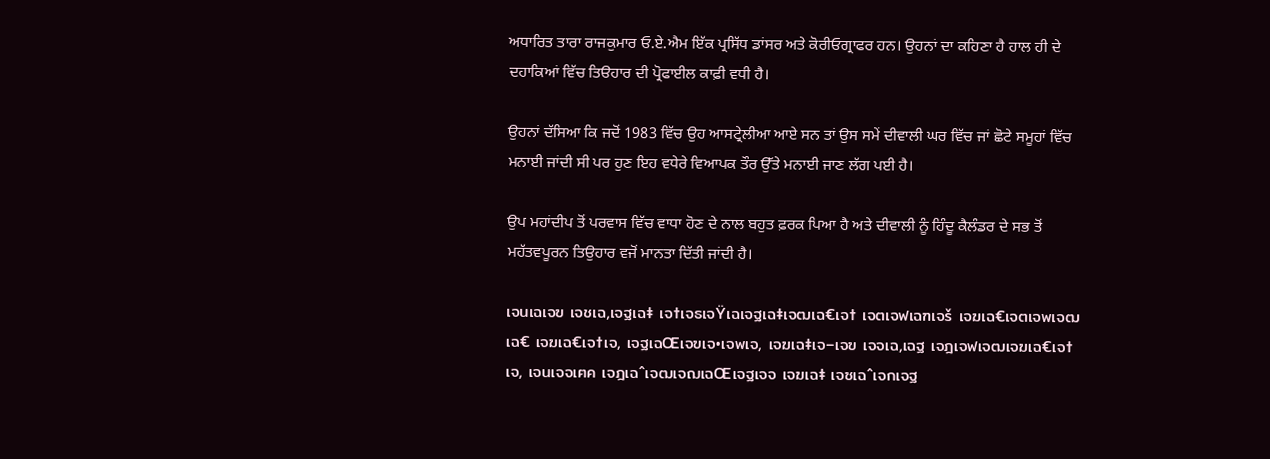ਅਧਾਰਿਤ ਤਾਰਾ ਰਾਜਕੁਮਾਰ ਓ.ਏ.ਐਮ ਇੱਕ ਪ੍ਰਸਿੱਧ ਡਾਂਸਰ ਅਤੇ ਕੋਰੀਓਗ੍ਰਾਫਰ ਹਨ। ਉਹਨਾਂ ਦਾ ਕਹਿਣਾ ਹੈ ਹਾਲ ਹੀ ਦੇ ਦਹਾਕਿਆਂ ਵਿੱਚ ਤਿੳਹਾਰ ਦੀ ਪ੍ਰੋਫਾਈਲ ਕਾਫ਼ੀ ਵਧੀ ਹੈ।

ਉਹਨਾਂ ਦੱਸਿਆ ਕਿ ਜਦੋਂ 1983 ਵਿੱਚ ਉਹ ਆਸਟ੍ਰੇਲੀਆ ਆਏ ਸਨ ਤਾਂ ਉਸ ਸਮੇਂ ਦੀਵਾਲੀ ਘਰ ਵਿੱਚ ਜਾਂ ਛੋਟੇ ਸਮੂਹਾਂ ਵਿੱਚ ਮਨਾਈ ਜਾਂਦੀ ਸੀ ਪਰ ਹੁਣ ਇਹ ਵਧੇਰੇ ਵਿਆਪਕ ਤੌਰ ਉੱਤੇ ਮਨਾਈ ਜਾਣ ਲੱਗ ਪਈ ਹੈ।

ਉਪ ਮਹਾਂਦੀਪ ਤੋਂ ਪਰਵਾਸ ਵਿੱਚ ਵਾਧਾ ਹੋਣ ਦੇ ਨਾਲ ਬਹੁਤ ਫ਼ਰਕ ਪਿਆ ਹੈ ਅਤੇ ਦੀਵਾਲੀ ਨੂੰ ਹਿੰਦੂ ਕੈਲੰਡਰ ਦੇ ਸਭ ਤੋਂ ਮਹੱਤਵਪੂਰਨ ਤਿਉਹਾਰ ਵਜੋਂ ਮਾਨਤਾ ਦਿੱਤੀ ਜਾਂਦੀ ਹੈ।

เจนเฉเจฃ เจชเฉ‚เจฐเฉ‡ เจ†เจธเจŸเฉเจฐเฉ‡เจฒเฉ€เจ† เจตเจฟเฉฑเจš เจฆเฉ€เจตเจพเจฒเฉ€ เจฆเฉ€เจ†เจ‚ เจฐเฉŒเจฃเจ•เจพเจ‚ เจฆเฉ‡เจ–เจฃ เจจเฉ‚เฉฐ เจฎเจฟเจฒเจฆเฉ€เจ†เจ‚ เจนเจจเฅค เจฎเฉˆเจฒเจฌเฉŒเจฐเจจ เจฆเฉ‡ เจซเฉˆเจกเจฐ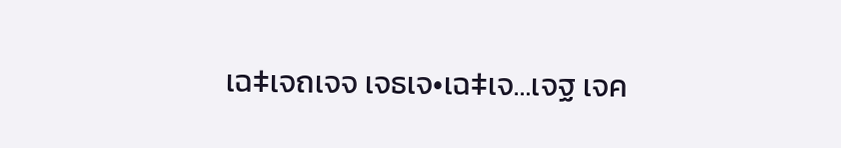เฉ‡เจถเจจ เจธเจ•เฉ‡เจ…เจฐ เจค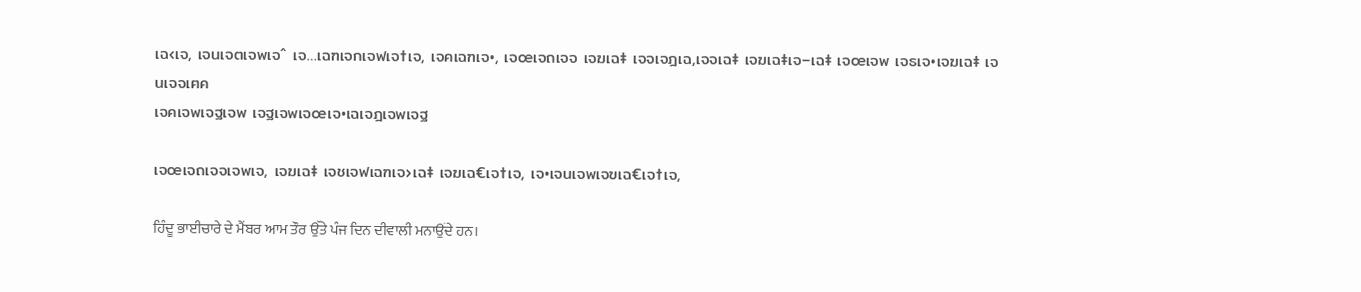เฉ‹เจ‚ เจนเจตเจพเจˆ เจ…เฉฑเจกเจฟเจ†เจ‚ เจคเฉฑเจ•, เจœเจถเจจ เจฆเฉ‡ เจจเจฎเฉ‚เจจเฉ‡ เจฆเฉ‡เจ–เฉ‡ เจœเจพ เจธเจ•เจฆเฉ‡ เจนเจจเฅค
เจคเจพเจฐเจพ เจฐเจพเจœเจ•เฉเจฎเจพเจฐ

เจœเจถเจจเจพเจ‚ เจฆเฉ‡ เจชเจฟเฉฑเจ›เฉ‡ เจฆเฉ€เจ†เจ‚ เจ•เจนเจพเจฃเฉ€เจ†เจ‚

ਹਿੰਦੂ ਭਾਈਚਾਰੇ ਦੇ ਮੈਂਬਰ ਆਮ ਤੌਰ ਉੱਤੇ ਪੰਜ ਦਿਨ ਦੀਵਾਲੀ ਮਨਾਉਂਦੇ ਹਨ।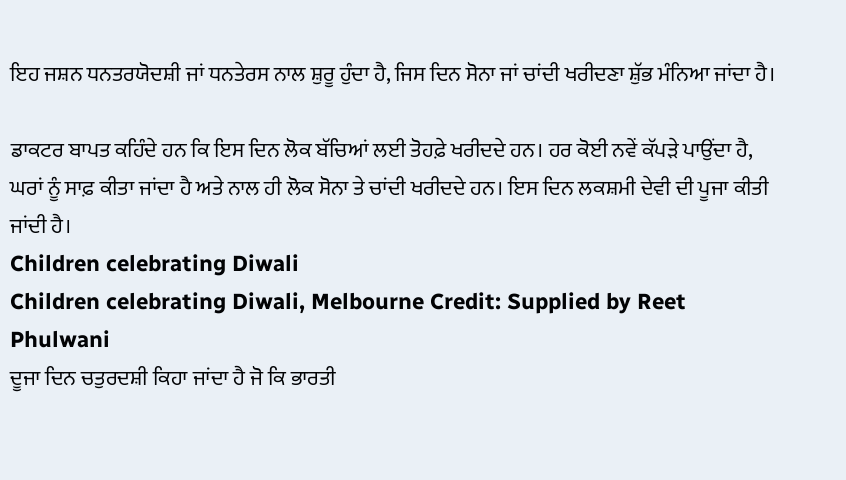ਇਹ ਜਸ਼ਨ ਧਨਤਰਯੋਦਸ਼ੀ ਜਾਂ ਧਨਤੇਰਸ ਨਾਲ ਸ਼ੁਰੂ ਹੁੰਦਾ ਹੈ, ਜਿਸ ਦਿਨ ਸੋਨਾ ਜਾਂ ਚਾਂਦੀ ਖਰੀਦਣਾ ਸ਼ੁੱਭ ਮੰਨਿਆ ਜਾਂਦਾ ਹੈ।

ਡਾਕਟਰ ਬਾਪਤ ਕਹਿੰਦੇ ਹਨ ਕਿ ਇਸ ਦਿਨ ਲੋਕ ਬੱਚਿਆਂ ਲਈ ਤੋਹਫ਼ੇ ਖਰੀਦਦੇ ਹਨ। ਹਰ ਕੋਈ ਨਵੇਂ ਕੱਪੜੇ ਪਾਉਂਦਾ ਹੈ, ਘਰਾਂ ਨੂੰ ਸਾਫ਼ ਕੀਤਾ ਜਾਂਦਾ ਹੈ ਅਤੇ ਨਾਲ ਹੀ ਲੋਕ ਸੋਨਾ ਤੇ ਚਾਂਦੀ ਖਰੀਦਦੇ ਹਨ। ਇਸ ਦਿਨ ਲਕਸ਼ਮੀ ਦੇਵੀ ਦੀ ਪੂਜਾ ਕੀਤੀ ਜਾਂਦੀ ਹੈ।
Children celebrating Diwali
Children celebrating Diwali, Melbourne Credit: Supplied by Reet Phulwani
ਦੂਜਾ ਦਿਨ ਚਤੁਰਦਸ਼ੀ ਕਿਹਾ ਜਾਂਦਾ ਹੈ ਜੋ ਕਿ ਭਾਰਤੀ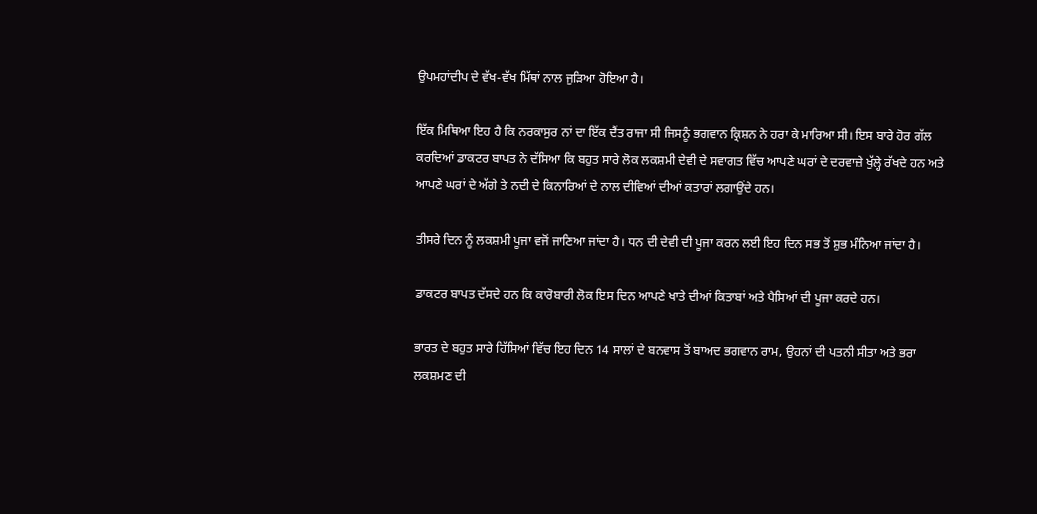ਉਪਮਹਾਂਦੀਪ ਦੇ ਵੱਖ-ਵੱਖ ਮਿੱਥਾਂ ਨਾਲ ਜੁੜਿਆ ਹੋਇਆ ਹੈ।

ਇੱਕ ਮਿਥਿਆ ਇਹ ਹੈ ਕਿ ਨਰਕਾਸੁਰ ਨਾਂ ਦਾ ਇੱਕ ਦੈਂਤ ਰਾਜਾ ਸੀ ਜਿਸਨੂੰ ਭਗਵਾਨ ਕ੍ਰਿਸ਼ਨ ਨੇ ਹਰਾ ਕੇ ਮਾਰਿਆ ਸੀ। ਇਸ ਬਾਰੇ ਹੋਰ ਗੱਲ ਕਰਦਿਆਂ ਡਾਕਟਰ ਬਾਪਤ ਨੇ ਦੱਸਿਆ ਕਿ ਬਹੁਤ ਸਾਰੇ ਲੋਕ ਲਕਸ਼ਮੀ ਦੇਵੀ ਦੇ ਸਵਾਗਤ ਵਿੱਚ ਆਪਣੇ ਘਰਾਂ ਦੇ ਦਰਵਾਜ਼ੇ ਖੁੱਲ੍ਹੇ ਰੱਖਦੇ ਹਨ ਅਤੇ ਆਪਣੇ ਘਰਾਂ ਦੇ ਅੱਗੇ ਤੇ ਨਦੀ ਦੇ ਕਿਨਾਰਿਆਂ ਦੇ ਨਾਲ ਦੀਵਿਆਂ ਦੀਆਂ ਕਤਾਰਾਂ ਲਗਾਉਂਦੇ ਹਨ।

ਤੀਸਰੇ ਦਿਨ ਨੂੰ ਲਕਸ਼ਮੀ ਪੂਜਾ ਵਜੋਂ ਜਾਣਿਆ ਜਾਂਦਾ ਹੈ। ਧਨ ਦੀ ਦੇਵੀ ਦੀ ਪੂਜਾ ਕਰਨ ਲਈ ਇਹ ਦਿਨ ਸਭ ਤੋਂ ਸ਼ੁਭ ਮੰਨਿਆ ਜਾਂਦਾ ਹੈ।

ਡਾਕਟਰ ਬਾਪਤ ਦੱਸਦੇ ਹਨ ਕਿ ਕਾਰੋਬਾਰੀ ਲੋਕ ਇਸ ਦਿਨ ਆਪਣੇ ਖਾਤੇ ਦੀਆਂ ਕਿਤਾਬਾਂ ਅਤੇ ਪੈਸਿਆਂ ਦੀ ਪੂਜਾ ਕਰਦੇ ਹਨ।

ਭਾਰਤ ਦੇ ਬਹੁਤ ਸਾਰੇ ਹਿੱਸਿਆਂ ਵਿੱਚ ਇਹ ਦਿਨ 14 ਸਾਲਾਂ ਦੇ ਬਨਵਾਸ ਤੋਂ ਬਾਅਦ ਭਗਵਾਨ ਰਾਮ, ਉਹਨਾਂ ਦੀ ਪਤਨੀ ਸੀਤਾ ਅਤੇ ਭਰਾ ਲਕਸ਼ਮਣ ਦੀ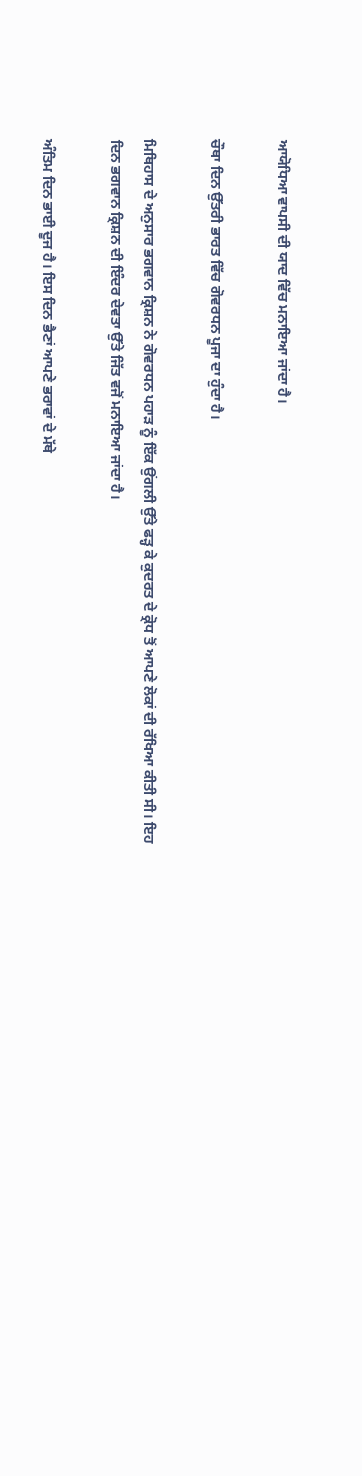ਆਯੋਧਿਆ ਵਾਪਸੀ ਦੀ ਯਾਦ ਵਿੱਚ ਮਨਾਇਆ ਜਾਂਦਾ ਹੈ।

ਚੌਥਾ ਦਿਨ ਉੱਤਰੀ ਭਾਰਤ ਵਿੱਚ ਗੋਵਰਧਨ ਪੂਜਾ ਦਾ ਹੁੰਦਾ ਹੈ।

ਮਿਥਿਹਾਸ ਦੇ ਅਨੁਸਾਰ ਭਗਵਾਨ ਕ੍ਰਿਸ਼ਨ ਨੇ ਗੋਵਰਧਨ ਪਹਾੜ ਨੂੰ ਇੱਕ ਉਂਗਲੀ ਉੱਤੇ ਫੜ੍ਹ ਕੇ ਕੁਦਰਤ ਦੇ ਕ੍ਰੋਧ ਤੋਂ ਆਪਣੇ ਲੋਕਾਂ ਦੀ ਰੱਖਿਆ ਕੀਤੀ ਸੀ। ਇਹ ਦਿਨ ਭਗਵਾਨ ਕ੍ਰਿਸ਼ਨ ਦੀ ਇੰਦਰ ਦੇਵਤਾ ਉੱਤੇ ਜਿੱਤ ਵਜੋਂ ਮਨਾਇਆ ਜਾਂਦਾ ਹੈ।

ਅੰਤਿਮ ਦਿਨ ਭਾਈ ਦੂਜ ਹੈ। ਇਸ ਦਿਨ ਭੈਣਾਂ ਆਪਣੇ ਭਰਾਵਾਂ ਦੇ ਮੱਥੇ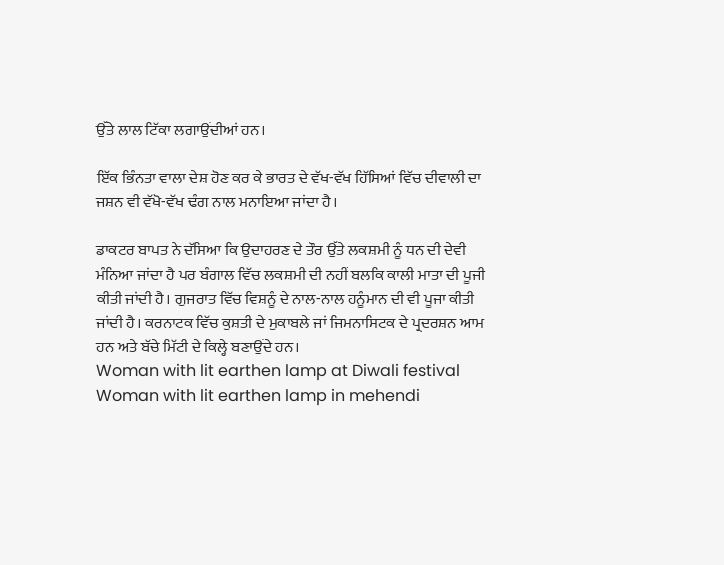ਉੱਤੇ ਲਾਲ ਟਿੱਕਾ ਲਗਾਉਂਦੀਆਂ ਹਨ।

ਇੱਕ ਭਿੰਨਤਾ ਵਾਲਾ ਦੇਸ਼ ਹੋਣ ਕਰ ਕੇ ਭਾਰਤ ਦੇ ਵੱਖ-ਵੱਖ ਹਿੱਸਿਆਂ ਵਿੱਚ ਦੀਵਾਲੀ ਦਾ ਜਸ਼ਨ ਵੀ ਵੱਖੋ-ਵੱਖ ਢੰਗ ਨਾਲ ਮਨਾਇਆ ਜਾਂਦਾ ਹੈ।

ਡਾਕਟਰ ਬਾਪਤ ਨੇ ਦੱਸਿਆ ਕਿ ਉਦਾਹਰਣ ਦੇ ਤੌਰ ਉੱਤੇ ਲਕਸ਼ਮੀ ਨੂੰ ਧਨ ਦੀ ਦੇਵੀ ਮੰਨਿਆ ਜਾਂਦਾ ਹੈ ਪਰ ਬੰਗਾਲ ਵਿੱਚ ਲਕਸ਼ਮੀ ਦੀ ਨਹੀਂ ਬਲਕਿ ਕਾਲੀ ਮਾਤਾ ਦੀ ਪੂਜੀ ਕੀਤੀ ਜਾਂਦੀ ਹੈ। ਗੁਜਰਾਤ ਵਿੱਚ ਵਿਸ਼ਨੂੰ ਦੇ ਨਾਲ-ਨਾਲ ਹਨੂੰਮਾਨ ਦੀ ਵੀ ਪੂਜਾ ਕੀਤੀ ਜਾਂਦੀ ਹੈ। ਕਰਨਾਟਕ ਵਿੱਚ ਕੁਸ਼ਤੀ ਦੇ ਮੁਕਾਬਲੇ ਜਾਂ ਜਿਮਨਾਸਿਟਕ ਦੇ ਪ੍ਰਦਰਸ਼ਨ ਆਮ ਹਨ ਅਤੇ ਬੱਚੇ ਮਿੱਟੀ ਦੇ ਕਿਲ੍ਹੇ ਬਣਾਉਂਦੇ ਹਨ।
Woman with lit earthen lamp at Diwali festival
Woman with lit earthen lamp in mehendi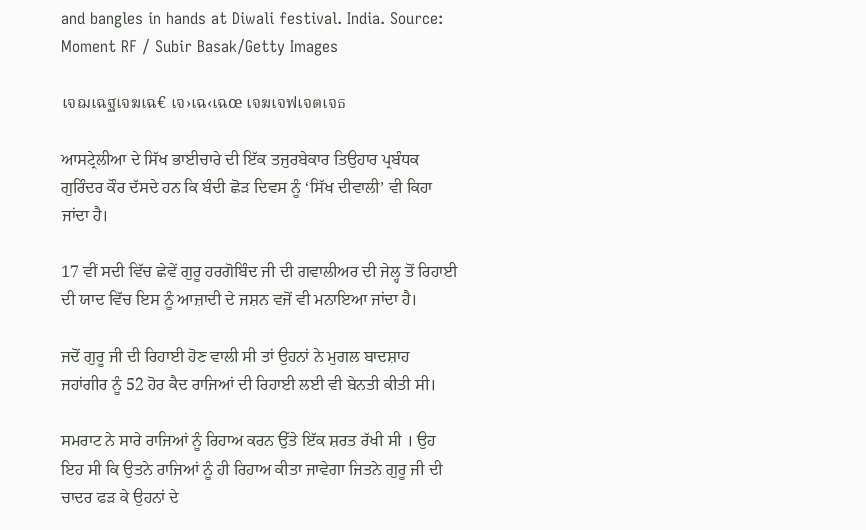and bangles in hands at Diwali festival. India. Source: Moment RF / Subir Basak/Getty Images

เจฌเฉฐเจฆเฉ€ เจ›เฉ‹เฉœ เจฆเจฟเจตเจธ

ਆਸਟ੍ਰੇਲੀਆ ਦੇ ਸਿੱਖ ਭਾਈਚਾਰੇ ਦੀ ਇੱਕ ਤਜੁਰਬੇਕਾਰ ਤਿਉਹਾਰ ਪ੍ਰਬੰਧਕ ਗੁਰਿੰਦਰ ਕੌਰ ਦੱਸਦੇ ਹਨ ਕਿ ਬੰਦੀ ਛੋੜ ਦਿਵਸ ਨੂੰ ‘ਸਿੱਖ ਦੀਵਾਲੀ’ ਵੀ ਕਿਹਾ ਜਾਂਦਾ ਹੈ।

17 ਵੀਂ ਸਦੀ ਵਿੱਚ ਛੇਵੇਂ ਗੁਰੂ ਹਰਗੋਬਿੰਦ ਜੀ ਦੀ ਗਵਾਲੀਅਰ ਦੀ ਜੇਲ੍ਹ ਤੋਂ ਰਿਹਾਈ ਦੀ ਯਾਦ ਵਿੱਚ ਇਸ ਨੂੰ ਆਜ਼ਾਦੀ ਦੇ ਜਸ਼ਨ ਵਜੋਂ ਵੀ ਮਨਾਇਆ ਜਾਂਦਾ ਹੈ।

ਜਦੋਂ ਗੁਰੂ ਜੀ ਦੀ ਰਿਹਾਈ ਹੋਣ ਵਾਲੀ ਸੀ ਤਾਂ ਉਹਨਾਂ ਨੇ ਮੁਗਲ ਬਾਦਸ਼ਾਹ ਜਹਾਂਗੀਰ ਨੂੰ 52 ਹੋਰ ਕੈਦ ਰਾਜਿਆਂ ਦੀ ਰਿਹਾਈ ਲਈ ਵੀ ਬੇਨਤੀ ਕੀਤੀ ਸੀ।

ਸਮਰਾਟ ਨੇ ਸਾਰੇ ਰਾਜਿਆਂ ਨੂੰ ਰਿਹਾਅ ਕਰਨ ਉੱਤੇ ਇੱਕ ਸ਼ਰਤ ਰੱਖੀ ਸੀ । ਉਹ ਇਹ ਸੀ ਕਿ ਉਤਨੇ ਰਾਜਿਆਂ ਨੂੰ ਹੀ ਰਿਹਾਅ ਕੀਤਾ ਜਾਵੇਗਾ ਜਿਤਨੇ ਗੁਰੂ ਜੀ ਦੀ ਚਾਦਰ ਫੜ ਕੇ ਉਹਨਾਂ ਦੇ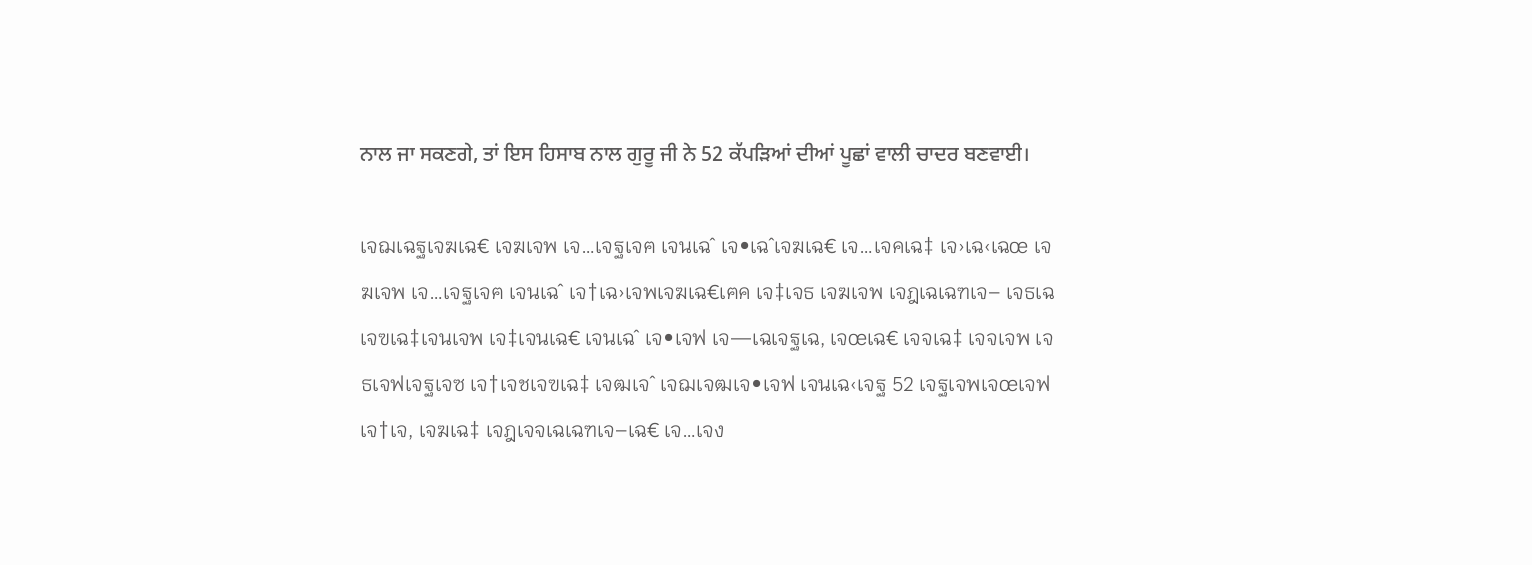ਨਾਲ ਜਾ ਸਕਣਗੇ, ਤਾਂ ਇਸ ਹਿਸਾਬ ਨਾਲ ਗੁਰੂ ਜੀ ਨੇ 52 ਕੱਪੜਿਆਂ ਦੀਆਂ ਪੂਛਾਂ ਵਾਲੀ ਚਾਦਰ ਬਣਵਾਈ।

เจฌเฉฐเจฆเฉ€ เจฆเจพ เจ…เจฐเจฅ เจนเฉˆ เจ•เฉˆเจฆเฉ€ เจ…เจคเฉ‡ เจ›เฉ‹เฉœ เจฆเจพ เจ…เจฐเจฅ เจนเฉˆ เจ†เฉ›เจพเจฆเฉ€เฅค เจ‡เจธ เจฆเจพ เจฎเฉเฉฑเจ– เจธเฉเจฃเฉ‡เจนเจพ เจ‡เจนเฉ€ เจนเฉˆ เจ•เจฟ เจ—เฉเจฐเฉ‚ เจœเฉ€ เจจเฉ‡ เจจเจพ เจธเจฟเจฐเจซ เจ†เจชเจฃเฉ‡ เจฒเจˆ เจฌเจฒเจ•เจฟ เจนเฉ‹เจฐ 52 เจฐเจพเจœเจฟเจ†เจ‚ เจฆเฉ‡ เจฎเจจเฉเฉฑเจ–เฉ€ เจ…เจง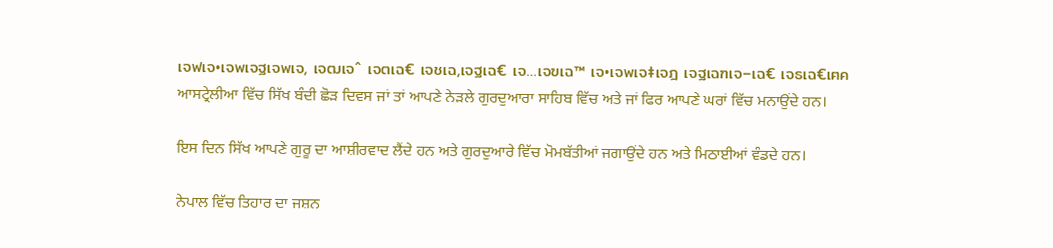เจฟเจ•เจพเจฐเจพเจ‚ เจฒเจˆ เจตเฉ€ เจชเฉ‚เจฐเฉ€ เจ…เจฃเฉ™ เจ•เจพเจ‡เจฎ เจฐเฉฑเจ–เฉ€ เจธเฉ€เฅค
ਆਸਟ੍ਰੇਲੀਆ ਵਿੱਚ ਸਿੱਖ ਬੰਦੀ ਛੋੜ ਦਿਵਸ ਜਾਂ ਤਾਂ ਆਪਣੇ ਨੇੜਲੇ ਗੁਰਦੁਆਰਾ ਸਾਹਿਬ ਵਿੱਚ ਅਤੇ ਜਾਂ ਫਿਰ ਆਪਣੇ ਘਰਾਂ ਵਿੱਚ ਮਨਾਉਂਦੇ ਹਨ।

ਇਸ ਦਿਨ ਸਿੱਖ ਆਪਣੇ ਗੁਰੂ ਦਾ ਆਸ਼ੀਰਵਾਦ ਲੈਂਦੇ ਹਨ ਅਤੇ ਗੁਰਦੁਆਰੇ ਵਿੱਚ ਮੋਮਬੱਤੀਆਂ ਜਗਾਉਂਦੇ ਹਨ ਅਤੇ ਮਿਠਾਈਆਂ ਵੰਡਦੇ ਹਨ।

ਨੇਪਾਲ ਵਿੱਚ ਤਿਹਾਰ ਦਾ ਜਸ਼ਨ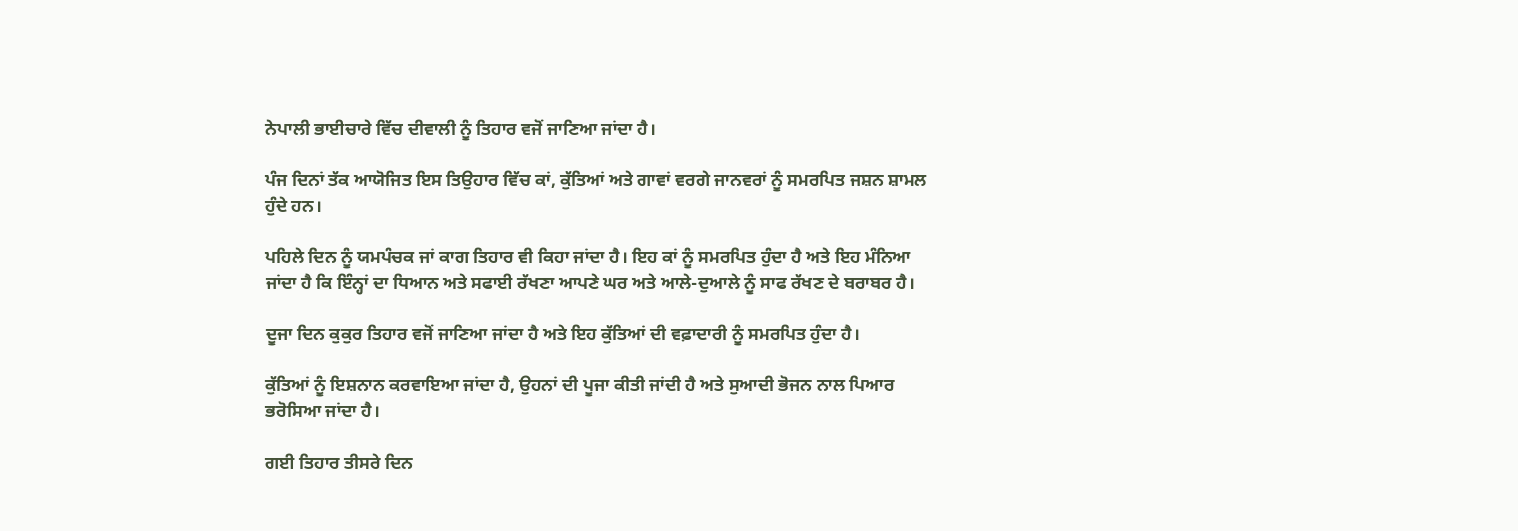ਨੇਪਾਲੀ ਭਾਈਚਾਰੇ ਵਿੱਚ ਦੀਵਾਲੀ ਨੂੰ ਤਿਹਾਰ ਵਜੋਂ ਜਾਣਿਆ ਜਾਂਦਾ ਹੈ।

ਪੰਜ ਦਿਨਾਂ ਤੱਕ ਆਯੋਜਿਤ ਇਸ ਤਿਉਹਾਰ ਵਿੱਚ ਕਾਂ, ਕੁੱਤਿਆਂ ਅਤੇ ਗਾਵਾਂ ਵਰਗੇ ਜਾਨਵਰਾਂ ਨੂੰ ਸਮਰਪਿਤ ਜਸ਼ਨ ਸ਼ਾਮਲ ਹੁੰਦੇ ਹਨ।

ਪਹਿਲੇ ਦਿਨ ਨੂੰ ਯਮਪੰਚਕ ਜਾਂ ਕਾਗ ਤਿਹਾਰ ਵੀ ਕਿਹਾ ਜਾਂਦਾ ਹੈ। ਇਹ ਕਾਂ ਨੂੰ ਸਮਰਪਿਤ ਹੁੰਦਾ ਹੈ ਅਤੇ ਇਹ ਮੰਨਿਆ ਜਾਂਦਾ ਹੈ ਕਿ ਇੰਨ੍ਹਾਂ ਦਾ ਧਿਆਨ ਅਤੇ ਸਫਾਈ ਰੱਖਣਾ ਆਪਣੇ ਘਰ ਅਤੇ ਆਲੇ-ਦੁਆਲੇ ਨੂੰ ਸਾਫ ਰੱਖਣ ਦੇ ਬਰਾਬਰ ਹੈ।

ਦੂਜਾ ਦਿਨ ਕੁਕੁਰ ਤਿਹਾਰ ਵਜੋਂ ਜਾਣਿਆ ਜਾਂਦਾ ਹੈ ਅਤੇ ਇਹ ਕੁੱਤਿਆਂ ਦੀ ਵਫ਼ਾਦਾਰੀ ਨੂੰ ਸਮਰਪਿਤ ਹੁੰਦਾ ਹੈ।

ਕੁੱਤਿਆਂ ਨੂੰ ਇਸ਼ਨਾਨ ਕਰਵਾਇਆ ਜਾਂਦਾ ਹੈ, ਉਹਨਾਂ ਦੀ ਪੂਜਾ ਕੀਤੀ ਜਾਂਦੀ ਹੈ ਅਤੇ ਸੁਆਦੀ ਭੋਜਨ ਨਾਲ ਪਿਆਰ ਭਰੋਸਿਆ ਜਾਂਦਾ ਹੈ।

ਗਈ ਤਿਹਾਰ ਤੀਸਰੇ ਦਿਨ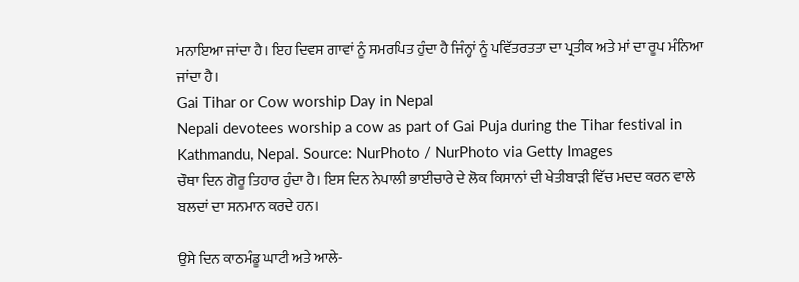ਮਨਾਇਆ ਜਾਂਦਾ ਹੈ। ਇਹ ਦਿਵਸ ਗਾਵਾਂ ਨੂੰ ਸਮਰਪਿਤ ਹੁੰਦਾ ਹੈ ਜਿੰਨ੍ਹਾਂ ਨੂੰ ਪਵਿੱਤਰਤਤਾ ਦਾ ਪ੍ਰਤੀਕ ਅਤੇ ਮਾਂ ਦਾ ਰੂਪ ਮੰਨਿਆ ਜਾਂਦਾ ਹੈ।
Gai Tihar or Cow worship Day in Nepal
Nepali devotees worship a cow as part of Gai Puja during the Tihar festival in Kathmandu, Nepal. Source: NurPhoto / NurPhoto via Getty Images
ਚੌਥਾ ਦਿਨ ਗੋਰੂ ਤਿਹਾਰ ਹੁੰਦਾ ਹੈ। ਇਸ ਦਿਨ ਨੇਪਾਲੀ ਭਾਈਚਾਰੇ ਦੇ ਲੋਕ ਕਿਸਾਨਾਂ ਦੀ ਖੇਤੀਬਾੜੀ ਵਿੱਚ ਮਦਦ ਕਰਨ ਵਾਲੇ ਬਲਦਾਂ ਦਾ ਸਨਮਾਨ ਕਰਦੇ ਹਨ।

ਉਸੇ ਦਿਨ ਕਾਠਮੰਡੂ ਘਾਟੀ ਅਤੇ ਆਲੇ-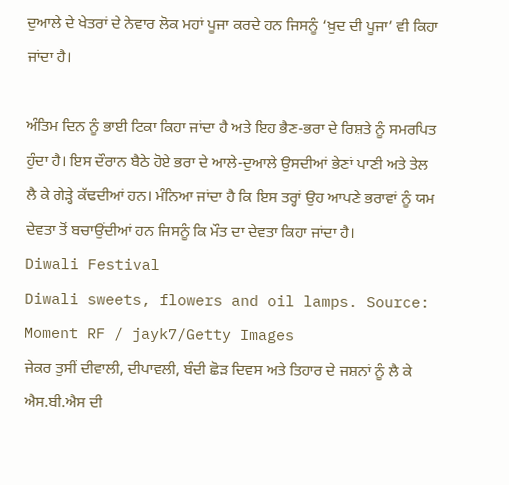ਦੁਆਲੇ ਦੇ ਖੇਤਰਾਂ ਦੇ ਨੇਵਾਰ ਲੋਕ ਮਹਾਂ ਪੂਜਾ ਕਰਦੇ ਹਨ ਜਿਸਨੂੰ ‘ਖ਼ੁਦ ਦੀ ਪੂਜਾ’ ਵੀ ਕਿਹਾ ਜਾਂਦਾ ਹੈ।

ਅੰਤਿਮ ਦਿਨ ਨੂੰ ਭਾਈ ਟਿਕਾ ਕਿਹਾ ਜਾਂਦਾ ਹੈ ਅਤੇ ਇਹ ਭੈਣ-ਭਰਾ ਦੇ ਰਿਸ਼ਤੇ ਨੂੰ ਸਮਰਪਿਤ ਹੁੰਦਾ ਹੈ। ਇਸ ਦੌਰਾਨ ਬੈਠੇ ਹੋਏ ਭਰਾ ਦੇ ਆਲੇ-ਦੁਆਲੇ ਉਸਦੀਆਂ ਭੇਣਾਂ ਪਾਣੀ ਅਤੇ ਤੇਲ ਲੈ ਕੇ ਗੇੜ੍ਹੇ ਕੱਢਦੀਆਂ ਹਨ। ਮੰਨਿਆ ਜਾਂਦਾ ਹੈ ਕਿ ਇਸ ਤਰ੍ਹਾਂ ਉਹ ਆਪਣੇ ਭਰਾਵਾਂ ਨੂੰ ਯਮ ਦੇਵਤਾ ਤੋਂ ਬਚਾਉਂਦੀਆਂ ਹਨ ਜਿਸਨੂੰ ਕਿ ਮੌਤ ਦਾ ਦੇਵਤਾ ਕਿਹਾ ਜਾਂਦਾ ਹੈ।
Diwali Festival
Diwali sweets, flowers and oil lamps. Source: Moment RF / jayk7/Getty Images
ਜੇਕਰ ਤੁਸੀਂ ਦੀਵਾਲੀ, ਦੀਪਾਵਲੀ, ਬੰਦੀ ਛੋੜ ਦਿਵਸ ਅਤੇ ਤਿਹਾਰ ਦੇ ਜਸ਼ਨਾਂ ਨੂੰ ਲੈ ਕੇ ਐਸ.ਬੀ.ਐਸ ਦੀ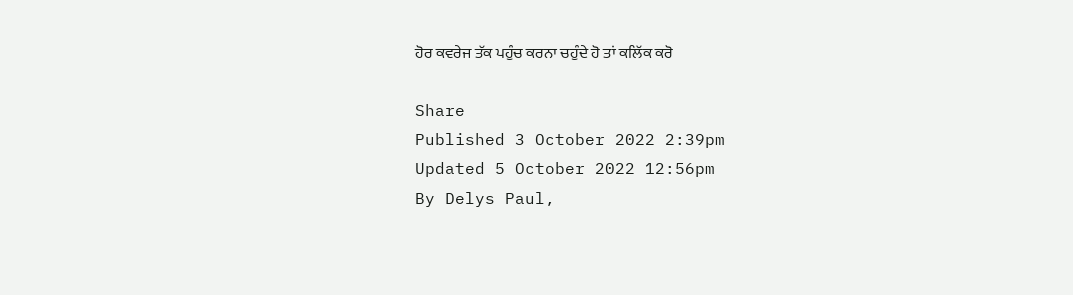ਹੋਰ ਕਵਰੇਜ ਤੱਕ ਪਹੁੰਚ ਕਰਨਾ ਚਹੁੰਦੇ ਹੋ ਤਾਂ ਕਲਿੱਕ ਕਰੋ

Share
Published 3 October 2022 2:39pm
Updated 5 October 2022 12:56pm
By Delys Paul,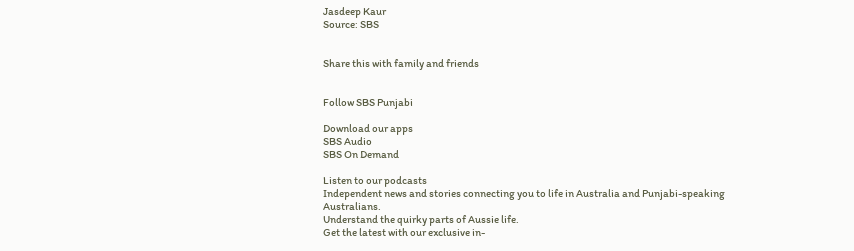Jasdeep Kaur
Source: SBS


Share this with family and friends


Follow SBS Punjabi

Download our apps
SBS Audio
SBS On Demand

Listen to our podcasts
Independent news and stories connecting you to life in Australia and Punjabi-speaking Australians.
Understand the quirky parts of Aussie life.
Get the latest with our exclusive in-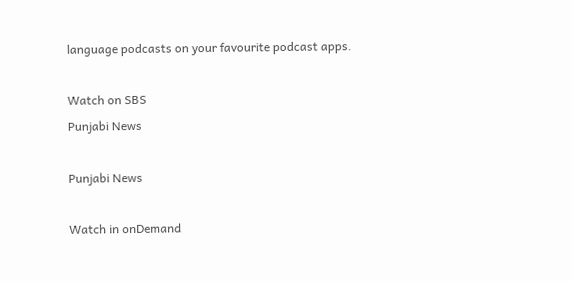language podcasts on your favourite podcast apps.

Watch on SBS
Punjabi News

Punjabi News

Watch in onDemand